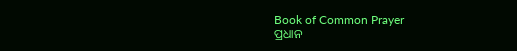Book of Common Prayer
ପ୍ରଧାନ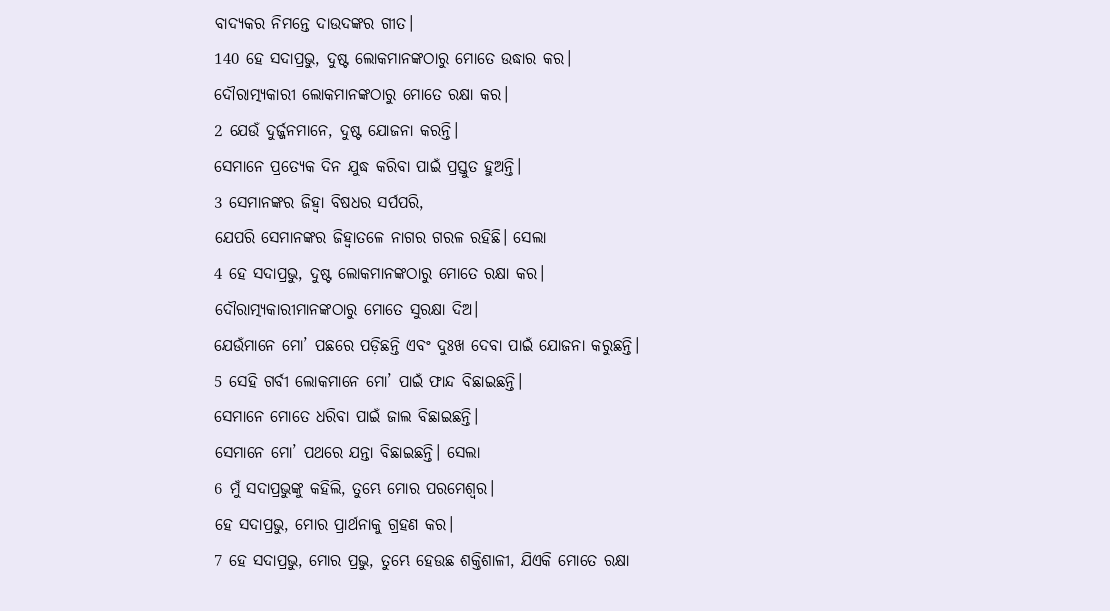ବାଦ୍ୟକର ନିମନ୍ତେ ଦାଉଦଙ୍କର ଗୀତ।
140 ହେ ସଦାପ୍ରଭୁ, ଦୁଷ୍ଟ ଲୋକମାନଙ୍କଠାରୁ ମୋତେ ଉଦ୍ଧାର କର।
ଦୌରାତ୍ମ୍ୟକାରୀ ଲୋକମାନଙ୍କଠାରୁ ମୋତେ ରକ୍ଷା କର।
2 ଯେଉଁ ଦୁର୍ଜ୍ଜନମାନେ, ଦୁଷ୍ଟ ଯୋଜନା କରନ୍ତି।
ସେମାନେ ପ୍ରତ୍ୟେକ ଦିନ ଯୁଦ୍ଧ କରିବା ପାଇଁ ପ୍ରସ୍ତୁତ ହୁଅନ୍ତି।
3 ସେମାନଙ୍କର ଜିହ୍ୱା ବିଷଧର ସର୍ପପରି,
ଯେପରି ସେମାନଙ୍କର ଜିହ୍ୱାତଳେ ନାଗର ଗରଳ ରହିଛି। ସେଲା
4 ହେ ସଦାପ୍ରଭୁ, ଦୁଷ୍ଟ ଲୋକମାନଙ୍କଠାରୁ ମୋତେ ରକ୍ଷା କର।
ଦୌରାତ୍ମ୍ୟକାରୀମାନଙ୍କଠାରୁ ମୋତେ ସୁରକ୍ଷା ଦିଅ।
ଯେଉଁମାନେ ମୋ’ ପଛରେ ପଡ଼ିଛନ୍ତି ଏବଂ ଦୁଃଖ ଦେବା ପାଇଁ ଯୋଜନା କରୁଛନ୍ତି।
5 ସେହି ଗର୍ବୀ ଲୋକମାନେ ମୋ’ ପାଇଁ ଫାନ୍ଦ ବିଛାଇଛନ୍ତି।
ସେମାନେ ମୋତେ ଧରିବା ପାଇଁ ଜାଲ ବିଛାଇଛନ୍ତି।
ସେମାନେ ମୋ’ ପଥରେ ଯନ୍ତା ବିଛାଇଛନ୍ତି। ସେଲା
6 ମୁଁ ସଦାପ୍ରଭୁଙ୍କୁ କହିଲି, ତୁମ୍ଭେ ମୋର ପରମେଶ୍ୱର।
ହେ ସଦାପ୍ରଭୁ, ମୋର ପ୍ରାର୍ଥନାକୁ ଗ୍ରହଣ କର।
7 ହେ ସଦାପ୍ରଭୁ, ମୋର ପ୍ରଭୁ, ତୁମ୍ଭେ ହେଉଛ ଶକ୍ତିଶାଳୀ, ଯିଏକି ମୋତେ ରକ୍ଷା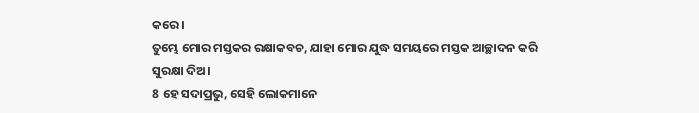କରେ।
ତୁମ୍ଭେ ମୋର ମସ୍ତକର ରକ୍ଷାକବଚ, ଯାହା ମୋର ଯୁଦ୍ଧ ସମୟରେ ମସ୍ତକ ଆଚ୍ଛାଦନ କରି ସୁରକ୍ଷା ଦିଅ।
8 ହେ ସଦାପ୍ରଭୁ, ସେହି ଲୋକମାନେ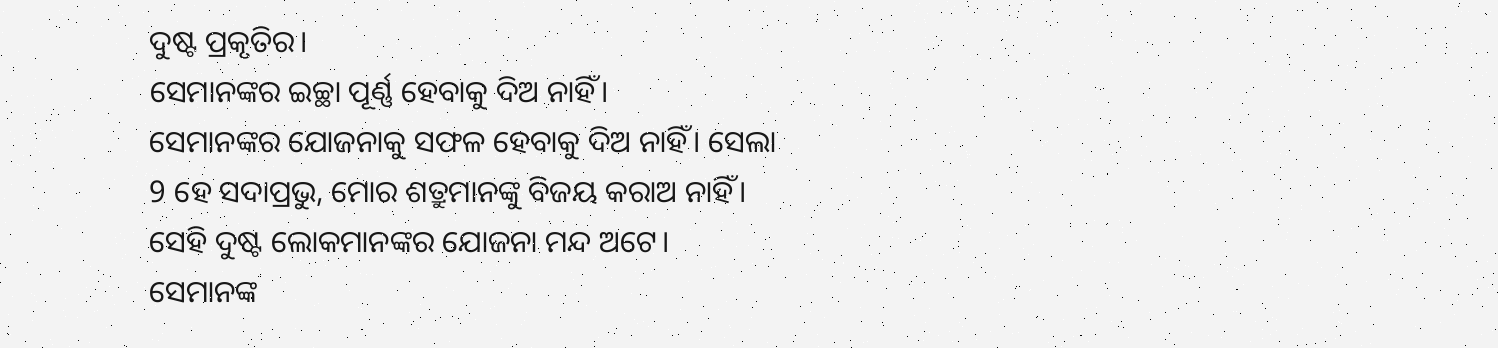ଦୁଷ୍ଟ ପ୍ରକୃତିର।
ସେମାନଙ୍କର ଇଚ୍ଛା ପୂର୍ଣ୍ଣ ହେବାକୁ ଦିଅ ନାହିଁ।
ସେମାନଙ୍କର ଯୋଜନାକୁ ସଫଳ ହେବାକୁ ଦିଅ ନାହିଁ। ସେଲା
9 ହେ ସଦାପ୍ରଭୁ, ମୋର ଶତ୍ରୁମାନଙ୍କୁ ବିଜୟ କରାଅ ନାହିଁ।
ସେହି ଦୁଷ୍ଟ ଲୋକମାନଙ୍କର ଯୋଜନା ମନ୍ଦ ଅଟେ।
ସେମାନଙ୍କ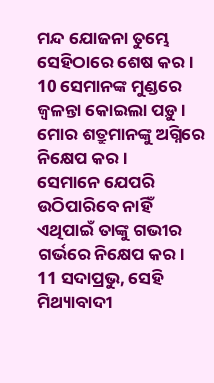ମନ୍ଦ ଯୋଜନା ତୁମ୍ଭେ ସେହିଠାରେ ଶେଷ କର।
10 ସେମାନଙ୍କ ମୁଣ୍ଡରେ ଜ୍ୱଳନ୍ତା କୋଇଲା ପଡ଼ୁ।
ମୋର ଶତ୍ରୁମାନଙ୍କୁ ଅଗ୍ନିରେ ନିକ୍ଷେପ କର।
ସେମାନେ ଯେପରି ଉଠିପାରିବେ ନାହିଁ ଏଥିପାଇଁ ତାଙ୍କୁ ଗଭୀର ଗର୍ଭରେ ନିକ୍ଷେପ କର।
11 ସଦାପ୍ରଭୁ, ସେହି ମିଥ୍ୟାବାଦୀ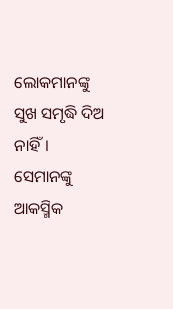ଲୋକମାନଙ୍କୁ ସୁଖ ସମୃଦ୍ଧି ଦିଅ ନାହିଁ।
ସେମାନଙ୍କୁ ଆକସ୍ମିକ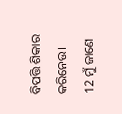ବିପତ୍ତି ଶିକାର କରିନେଉ।
12 ମୁଁ ଜାଣେ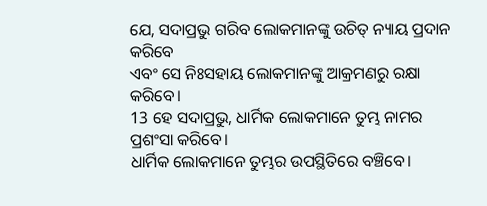ଯେ, ସଦାପ୍ରଭୁ ଗରିବ ଲୋକମାନଙ୍କୁ ଉଚିତ୍ ନ୍ୟାୟ ପ୍ରଦାନ କରିବେ
ଏବଂ ସେ ନିଃସହାୟ ଲୋକମାନଙ୍କୁ ଆକ୍ରମଣରୁ ରକ୍ଷା କରିବେ।
13 ହେ ସଦାପ୍ରଭୁ, ଧାର୍ମିକ ଲୋକମାନେ ତୁମ୍ଭ ନାମର ପ୍ରଶଂସା କରିବେ।
ଧାର୍ମିକ ଲୋକମାନେ ତୁମ୍ଭର ଉପସ୍ଥିତିରେ ବଞ୍ଚିବେ।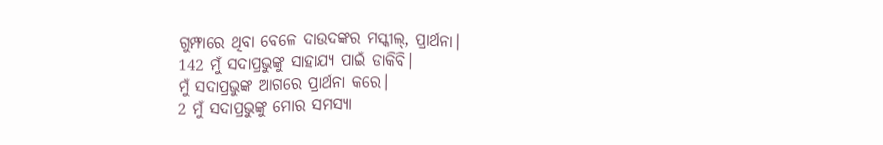ଗୁମ୍ଫାରେ ଥିବା ବେଳେ ଦାଉଦଙ୍କର ମସ୍କୀଲ୍, ପ୍ରାର୍ଥନା।
142 ମୁଁ ସଦାପ୍ରଭୁଙ୍କୁ ସାହାଯ୍ୟ ପାଇଁ ଡାକିବି।
ମୁଁ ସଦାପ୍ରଭୁଙ୍କ ଆଗରେ ପ୍ରାର୍ଥନା କରେ।
2 ମୁଁ ସଦାପ୍ରଭୁଙ୍କୁ ମୋର ସମସ୍ୟା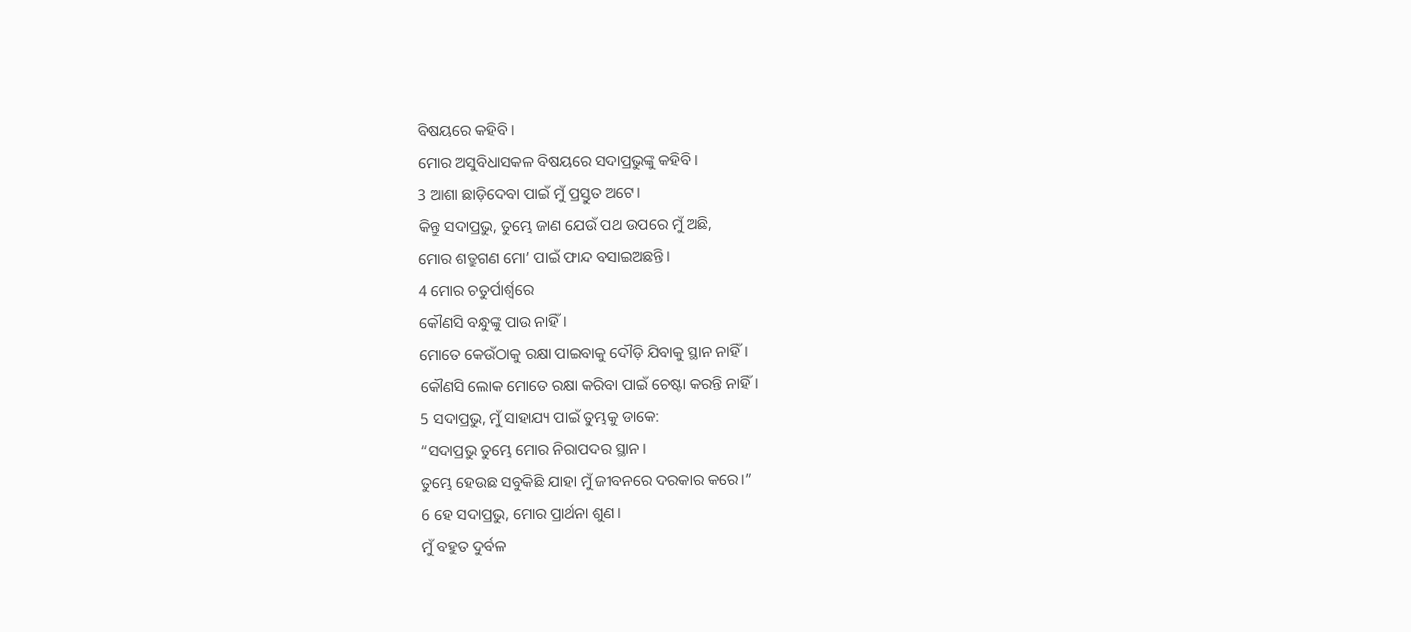ବିଷୟରେ କହିବି।
ମୋର ଅସୁବିଧାସକଳ ବିଷୟରେ ସଦାପ୍ରଭୁଙ୍କୁ କହିବି।
3 ଆଶା ଛାଡ଼ିଦେବା ପାଇଁ ମୁଁ ପ୍ରସ୍ତୁତ ଅଟେ।
କିନ୍ତୁ ସଦାପ୍ରଭୁ, ତୁମ୍ଭେ ଜାଣ ଯେଉଁ ପଥ ଉପରେ ମୁଁ ଅଛି,
ମୋର ଶତ୍ରୁଗଣ ମୋ’ ପାଇଁ ଫାନ୍ଦ ବସାଇଅଛନ୍ତି।
4 ମୋର ଚତୁର୍ପାର୍ଶ୍ୱରେ
କୌଣସି ବନ୍ଧୁଙ୍କୁ ପାଉ ନାହିଁ।
ମୋତେ କେଉଁଠାକୁ ରକ୍ଷା ପାଇବାକୁ ଦୌଡ଼ି ଯିବାକୁ ସ୍ଥାନ ନାହିଁ।
କୌଣସି ଲୋକ ମୋତେ ରକ୍ଷା କରିବା ପାଇଁ ଚେଷ୍ଟା କରନ୍ତି ନାହିଁ।
5 ସଦାପ୍ରଭୁ, ମୁଁ ସାହାଯ୍ୟ ପାଇଁ ତୁମ୍ଭକୁ ଡାକେ:
“ସଦାପ୍ରଭୁ ତୁମ୍ଭେ ମୋର ନିରାପଦର ସ୍ଥାନ।
ତୁମ୍ଭେ ହେଉଛ ସବୁକିଛି ଯାହା ମୁଁ ଜୀବନରେ ଦରକାର କରେ।”
6 ହେ ସଦାପ୍ରଭୁ, ମୋର ପ୍ରାର୍ଥନା ଶୁଣ।
ମୁଁ ବହୁତ ଦୁର୍ବଳ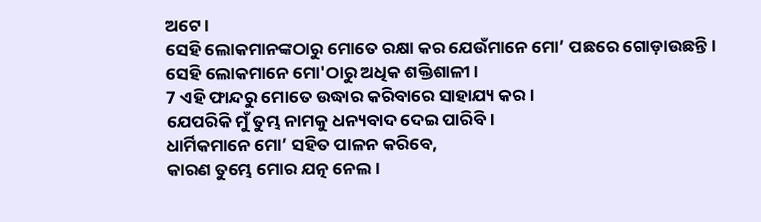ଅଟେ।
ସେହି ଲୋକମାନଙ୍କଠାରୁ ମୋତେ ରକ୍ଷା କର ଯେଉଁମାନେ ମୋ’ ପଛରେ ଗୋଡ଼ାଉଛନ୍ତି।
ସେହି ଲୋକମାନେ ମୋ'ଠାରୁ ଅଧିକ ଶକ୍ତିଶାଳୀ।
7 ଏହି ଫାନ୍ଦରୁ ମୋତେ ଉଦ୍ଧାର କରିବାରେ ସାହାଯ୍ୟ କର।
ଯେପରିକି ମୁଁ ତୁମ୍ଭ ନାମକୁ ଧନ୍ୟବାଦ ଦେଇ ପାରିବି।
ଧାର୍ମିକମାନେ ମୋ’ ସହିତ ପାଳନ କରିବେ,
କାରଣ ତୁମ୍ଭେ ମୋର ଯତ୍ନ ନେଲ।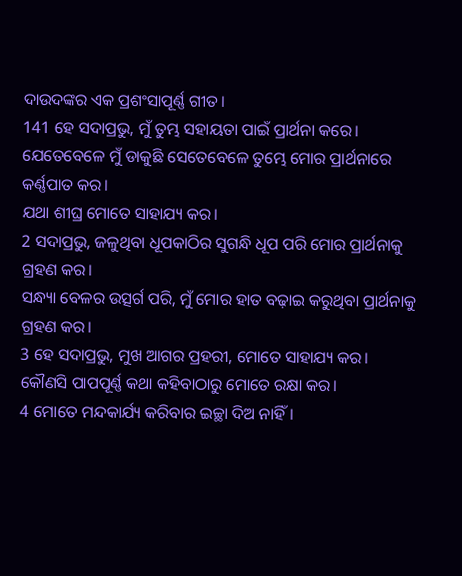ଦାଉଦଙ୍କର ଏକ ପ୍ରଶଂସାପୂର୍ଣ୍ଣ ଗୀତ।
141 ହେ ସଦାପ୍ରଭୁ, ମୁଁ ତୁମ୍ଭ ସହାୟତା ପାଇଁ ପ୍ରାର୍ଥନା କରେ।
ଯେତେବେଳେ ମୁଁ ଡାକୁଛି ସେତେବେଳେ ତୁମ୍ଭେ ମୋର ପ୍ରାର୍ଥନାରେ କର୍ଣ୍ଣପାତ କର।
ଯଥା ଶୀଘ୍ର ମୋତେ ସାହାଯ୍ୟ କର।
2 ସଦାପ୍ରଭୁ, ଜଳୁଥିବା ଧୂପକାଠିର ସୁଗନ୍ଧି ଧୂପ ପରି ମୋର ପ୍ରାର୍ଥନାକୁ ଗ୍ରହଣ କର।
ସନ୍ଧ୍ୟା ବେଳର ଉତ୍ସର୍ଗ ପରି, ମୁଁ ମୋର ହାତ ବଢ଼ାଇ କରୁଥିବା ପ୍ରାର୍ଥନାକୁ ଗ୍ରହଣ କର।
3 ହେ ସଦାପ୍ରଭୁ, ମୁଖ ଆଗର ପ୍ରହରୀ, ମୋତେ ସାହାଯ୍ୟ କର।
କୌଣସି ପାପପୂର୍ଣ୍ଣ କଥା କହିବାଠାରୁ ମୋତେ ରକ୍ଷା କର।
4 ମୋତେ ମନ୍ଦକାର୍ଯ୍ୟ କରିବାର ଇଚ୍ଛା ଦିଅ ନାହିଁ।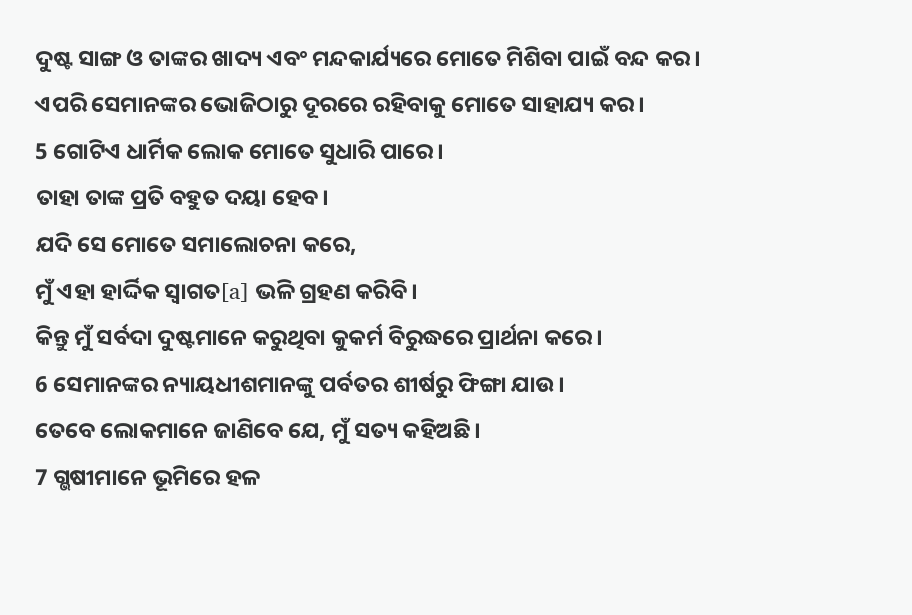ଦୁଷ୍ଟ ସାଙ୍ଗ ଓ ତାଙ୍କର ଖାଦ୍ୟ ଏବଂ ମନ୍ଦକାର୍ଯ୍ୟରେ ମୋତେ ମିଶିବା ପାଇଁ ବନ୍ଦ କର।
ଏପରି ସେମାନଙ୍କର ଭୋଜିଠାରୁ ଦୂରରେ ରହିବାକୁ ମୋତେ ସାହାଯ୍ୟ କର।
5 ଗୋଟିଏ ଧାର୍ମିକ ଲୋକ ମୋତେ ସୁଧାରି ପାରେ।
ତାହା ତାଙ୍କ ପ୍ରତି ବହୁତ ଦୟା ହେବ।
ଯଦି ସେ ମୋତେ ସମାଲୋଚନା କରେ,
ମୁଁ ଏହା ହାର୍ଦ୍ଦିକ ସ୍ୱାଗତ[a] ଭଳି ଗ୍ରହଣ କରିବି।
କିନ୍ତୁ ମୁଁ ସର୍ବଦା ଦୁଷ୍ଟମାନେ କରୁଥିବା କୁକର୍ମ ବିରୁଦ୍ଧରେ ପ୍ରାର୍ଥନା କରେ।
6 ସେମାନଙ୍କର ନ୍ୟାୟଧୀଶମାନଙ୍କୁ ପର୍ବତର ଶୀର୍ଷରୁ ଫିଙ୍ଗା ଯାଉ।
ତେବେ ଲୋକମାନେ ଜାଣିବେ ଯେ, ମୁଁ ସତ୍ୟ କହିଅଛି।
7 ଗ୍ଭଷୀମାନେ ଭୂମିରେ ହଳ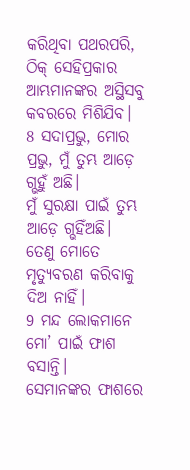କରିଥିବା ପଥରପରି,
ଠିକ୍ ସେହିପ୍ରକାର ଆମ୍ଭମାନଙ୍କର ଅସ୍ଥିସବୁ କବରରେ ମିଶିଯିବ।
8 ସଦାପ୍ରଭୁ, ମୋର ପ୍ରଭୁ, ମୁଁ ତୁମ୍ଭ ଆଡ଼େ ଗ୍ଭହୁଁ ଅଛି।
ମୁଁ ସୁରକ୍ଷା ପାଇଁ ତୁମ୍ଭ ଆଡ଼େ ଗ୍ଭହିଁଅଛି।
ତେଣୁ ମୋତେ ମୃତ୍ୟୁବରଣ କରିବାକୁ ଦିଅ ନାହିଁ।
9 ମନ୍ଦ ଲୋକମାନେ ମୋ’ ପାଇଁ ଫାଶ ବସାନ୍ତି।
ସେମାନଙ୍କର ଫାଶରେ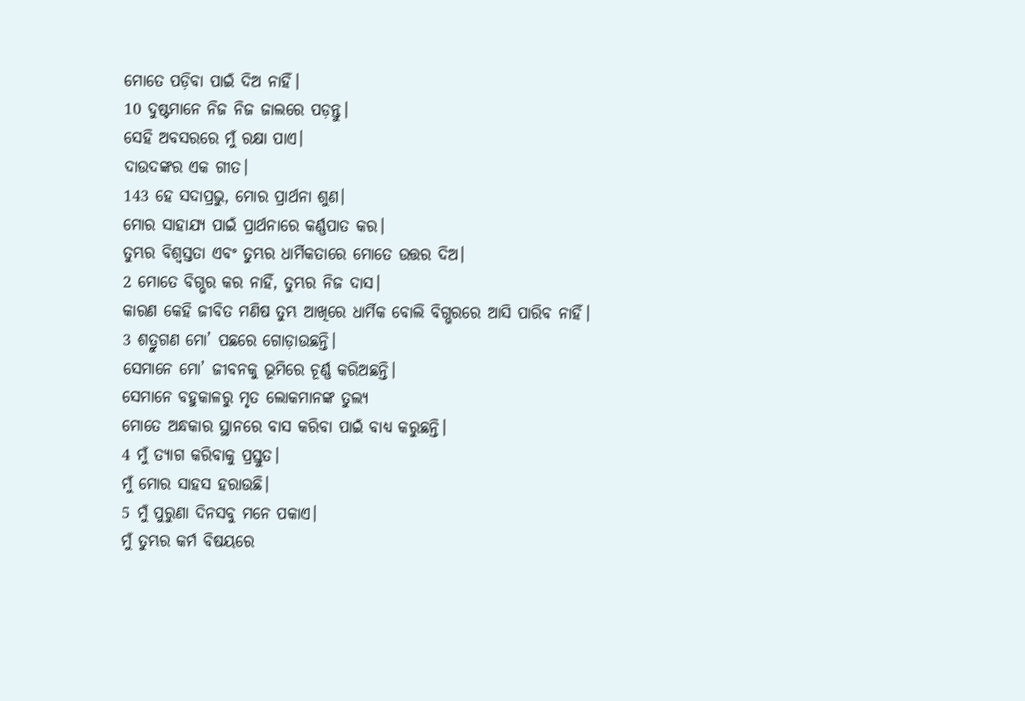ମୋତେ ପଡ଼ିବା ପାଇଁ ଦିଅ ନାହିଁ।
10 ଦୁଷ୍ଟମାନେ ନିଜ ନିଜ ଜାଲରେ ପଡ଼ନ୍ତୁ।
ସେହି ଅବସରରେ ମୁଁ ରକ୍ଷା ପାଏ।
ଦାଉଦଙ୍କର ଏକ ଗୀତ।
143 ହେ ସଦାପ୍ରଭୁ, ମୋର ପ୍ରାର୍ଥନା ଶୁଣ।
ମୋର ସାହାଯ୍ୟ ପାଇଁ ପ୍ରାର୍ଥନାରେ କର୍ଣ୍ଣପାତ କର।
ତୁମ୍ଭର ବିଶ୍ୱସ୍ତତା ଏବଂ ତୁମ୍ଭର ଧାର୍ମିକତାରେ ମୋତେ ଉତ୍ତର ଦିଅ।
2 ମୋତେ ବିଗ୍ଭର କର ନାହିଁ, ତୁମ୍ଭର ନିଜ ଦାସ।
କାରଣ କେହି ଜୀବିତ ମଣିଷ ତୁମ୍ଭ ଆଖିରେ ଧାର୍ମିକ ବୋଲି ବିଗ୍ଭରରେ ଆସି ପାରିବ ନାହିଁ।
3 ଶତ୍ରୁଗଣ ମୋ’ ପଛରେ ଗୋଡ଼ାଉଛନ୍ତି।
ସେମାନେ ମୋ’ ଜୀବନକୁ ଭୂମିରେ ଚୂର୍ଣ୍ଣ କରିଅଛନ୍ତି।
ସେମାନେ ବହୁକାଳରୁ ମୃତ ଲୋକମାନଙ୍କ ତୁଲ୍ୟ
ମୋତେ ଅନ୍ଧକାର ସ୍ଥାନରେ ବାସ କରିବା ପାଇଁ ବାଧ୍ୟ କରୁଛନ୍ତି।
4 ମୁଁ ତ୍ୟାଗ କରିବାକୁ ପ୍ରସ୍ତୁତ।
ମୁଁ ମୋର ସାହସ ହରାଉଛି।
5 ମୁଁ ପୁରୁଣା ଦିନସବୁ ମନେ ପକାଏ।
ମୁଁ ତୁମ୍ଭର କର୍ମ ବିଷୟରେ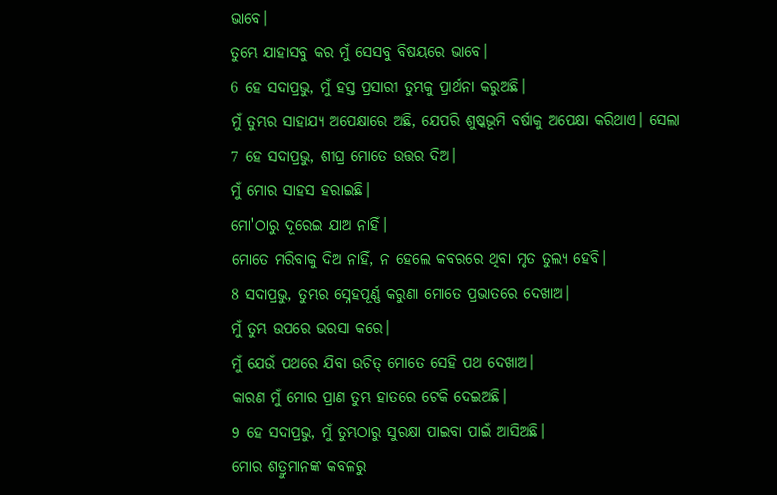ଭାବେ।
ତୁମ୍ଭେ ଯାହାସବୁ କର ମୁଁ ସେସବୁ ବିଷୟରେ ଭାବେ।
6 ହେ ସଦାପ୍ରଭୁ, ମୁଁ ହସ୍ତ ପ୍ରସାରୀ ତୁମ୍ଭକୁ ପ୍ରାର୍ଥନା କରୁଅଛି।
ମୁଁ ତୁମ୍ଭର ସାହାଯ୍ୟ ଅପେକ୍ଷାରେ ଅଛି, ଯେପରି ଶୁଷ୍କଭୂମି ବର୍ଷାକୁ ଅପେକ୍ଷା କରିଥାଏ। ସେଲା
7 ହେ ସଦାପ୍ରଭୁ, ଶୀଘ୍ର ମୋତେ ଉତ୍ତର ଦିଅ।
ମୁଁ ମୋର ସାହସ ହରାଇଛି।
ମୋ'ଠାରୁ ଦୂରେଇ ଯାଅ ନାହିଁ।
ମୋତେ ମରିବାକୁ ଦିଅ ନାହିଁ, ନ ହେଲେ କବରରେ ଥିବା ମୃତ ତୁଲ୍ୟ ହେବି।
8 ସଦାପ୍ରଭୁ, ତୁମ୍ଭର ସ୍ନେହପୂର୍ଣ୍ଣ କରୁଣା ମୋତେ ପ୍ରଭାତରେ ଦେଖାଅ।
ମୁଁ ତୁମ୍ଭ ଉପରେ ଭରସା କରେ।
ମୁଁ ଯେଉଁ ପଥରେ ଯିବା ଉଚିତ୍ ମୋତେ ସେହି ପଥ ଦେଖାଅ।
କାରଣ ମୁଁ ମୋର ପ୍ରାଣ ତୁମ୍ଭ ହାତରେ ଟେକି ଦେଇଅଛି।
9 ହେ ସଦାପ୍ରଭୁ, ମୁଁ ତୁମ୍ଭଠାରୁ ସୁରକ୍ଷା ପାଇବା ପାଇଁ ଆସିଅଛି।
ମୋର ଶତ୍ରୁମାନଙ୍କ କବଳରୁ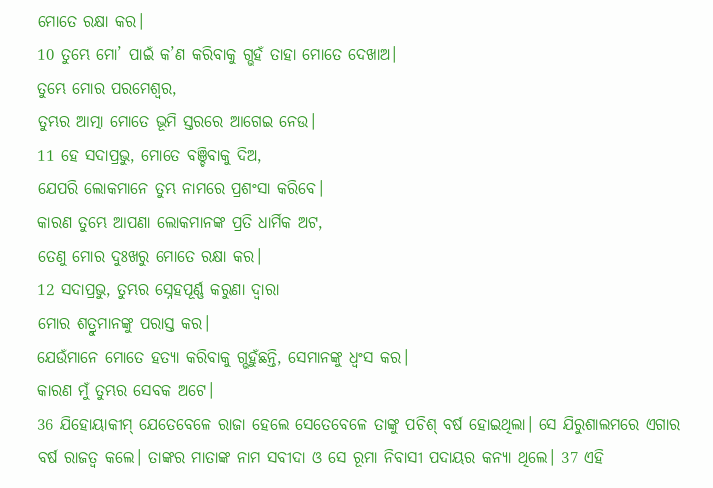ମୋତେ ରକ୍ଷା କର।
10 ତୁମ୍ଭେ ମୋ’ ପାଇଁ କ’ଣ କରିବାକୁ ଗ୍ଭହଁ ତାହା ମୋତେ ଦେଖାଅ।
ତୁମ୍ଭେ ମୋର ପରମେଶ୍ୱର,
ତୁମ୍ଭର ଆତ୍ମା ମୋତେ ଭୂମି ସ୍ତରରେ ଆଗେଇ ନେଉ।
11 ହେ ସଦାପ୍ରଭୁ, ମୋତେ ବଞ୍ଚିବାକୁ ଦିଅ,
ଯେପରି ଲୋକମାନେ ତୁମ୍ଭ ନାମରେ ପ୍ରଶଂସା କରିବେ।
କାରଣ ତୁମ୍ଭେ ଆପଣା ଲୋକମାନଙ୍କ ପ୍ରତି ଧାର୍ମିକ ଅଟ,
ତେଣୁ ମୋର ଦୁଃଖରୁ ମୋତେ ରକ୍ଷା କର।
12 ସଦାପ୍ରଭୁ, ତୁମ୍ଭର ସ୍ନେହପୂର୍ଣ୍ଣ କରୁଣା ଦ୍ୱାରା
ମୋର ଶତ୍ରୁମାନଙ୍କୁ ପରାସ୍ତ କର।
ଯେଉଁମାନେ ମୋତେ ହତ୍ୟା କରିବାକୁ ଗ୍ଭହୁଁଛନ୍ତି, ସେମାନଙ୍କୁ ଧ୍ୱଂସ କର।
କାରଣ ମୁଁ ତୁମ୍ଭର ସେବକ ଅଟେ।
36 ଯିହୋୟାକୀମ୍ ଯେତେବେଳେ ରାଜା ହେଲେ ସେତେବେଳେ ତାଙ୍କୁ ପଚିଶ୍ ବର୍ଷ ହୋଇଥିଲା। ସେ ଯିରୁଶାଲମରେ ଏଗାର ବର୍ଷ ରାଜତ୍ୱ କଲେ। ତାଙ୍କର ମାତାଙ୍କ ନାମ ସବୀଦା ଓ ସେ ରୂମା ନିବାସୀ ପଦାୟର କନ୍ୟା ଥିଲେ। 37 ଏହି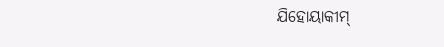ଯିହୋୟାକୀମ୍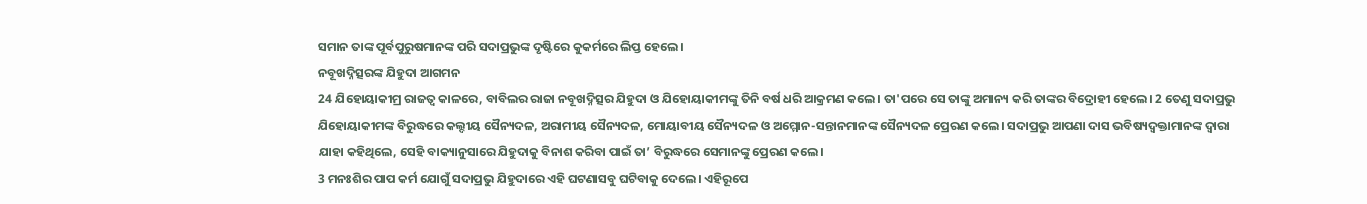ସମାନ ତାଙ୍କ ପୂର୍ବପୁରୁଷମାନଙ୍କ ପରି ସଦାପ୍ରଭୁଙ୍କ ଦୃଷ୍ଟିରେ କୁକର୍ମରେ ଲିପ୍ତ ହେଲେ।
ନବୂଖଦ୍ନିତ୍ସରଙ୍କ ଯିହୁଦା ଆଗମନ
24 ଯିହୋୟାକୀମ୍ର ରାଜତ୍ୱ କାଳରେ, ବାବିଲର ରାଜା ନବୂଖଦ୍ନିତ୍ସର ଯିହୁଦା ଓ ଯିହୋୟାକୀମଙ୍କୁ ତିନି ବର୍ଷ ଧରି ଆକ୍ରମଣ କଲେ। ତା'ପରେ ସେ ତାଙ୍କୁ ଅମାନ୍ୟ କରି ତାଙ୍କର ବିଦ୍ରୋହୀ ହେଲେ। 2 ତେଣୁ ସଦାପ୍ରଭୁ ଯିହୋୟାକୀମଙ୍କ ବିରୁଦ୍ଧରେ କଲ୍ଦୀୟ ସୈନ୍ୟଦଳ, ଅରାମୀୟ ସୈନ୍ୟଦଳ, ମୋୟାବୀୟ ସୈନ୍ୟଦଳ ଓ ଅମ୍ମୋନ-ସନ୍ତାନମାନଙ୍କ ସୈନ୍ୟଦଳ ପ୍ରେରଣ କଲେ। ସଦାପ୍ରଭୁ ଆପଣା ଦାସ ଭବିଷ୍ୟଦ୍ବକ୍ତାମାନଙ୍କ ଦ୍ୱାରା ଯାହା କହିଥିଲେ, ସେହି ବାକ୍ୟାନୁସାରେ ଯିହୁଦାକୁ ବିନାଶ କରିବା ପାଇଁ ତା’ ବିରୁଦ୍ଧରେ ସେମାନଙ୍କୁ ପ୍ରେରଣ କଲେ।
3 ମନଃଶିର ପାପ କର୍ମ ଯୋଗୁଁ ସଦାପ୍ରଭୁ ଯିହୁଦାରେ ଏହି ଘଟଣାସବୁ ଘଟିବାକୁ ଦେଲେ। ଏହିରୂପେ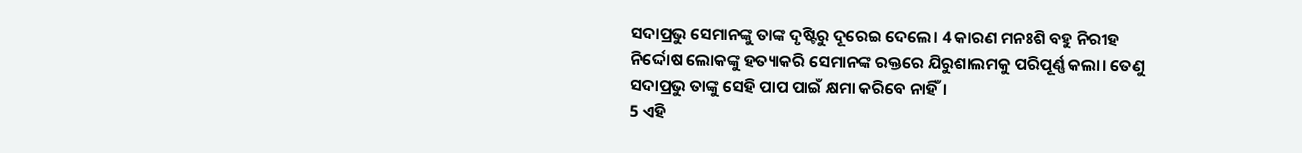ସଦାପ୍ରଭୁ ସେମାନଙ୍କୁ ତାଙ୍କ ଦୃଷ୍ଟିରୁ ଦୂରେଇ ଦେଲେ। 4 କାରଣ ମନଃଶି ବହୁ ନିରୀହ ନିର୍ଦ୍ଦୋଷ ଲୋକଙ୍କୁ ହତ୍ୟାକରି ସେମାନଙ୍କ ରକ୍ତରେ ଯିରୁଶାଲମକୁ ପରିପୂର୍ଣ୍ଣ କଲା। ତେଣୁ ସଦାପ୍ରଭୁ ତାଙ୍କୁ ସେହି ପାପ ପାଇଁ କ୍ଷମା କରିବେ ନାହିଁ।
5 ଏହି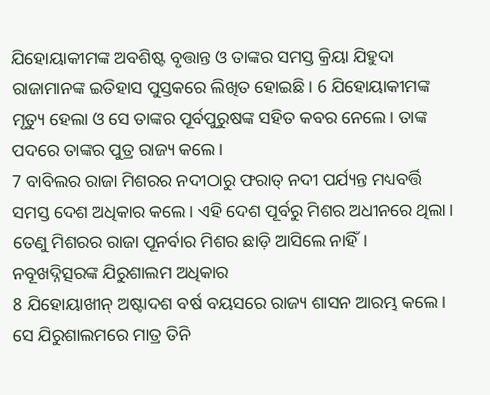ଯିହୋୟାକୀମଙ୍କ ଅବଶିଷ୍ଟ ବୃତ୍ତାନ୍ତ ଓ ତାଙ୍କର ସମସ୍ତ କ୍ରିୟା ଯିହୁଦା ରାଜାମାନଙ୍କ ଇତିହାସ ପୁସ୍ତକରେ ଲିଖିତ ହୋଇଛି। 6 ଯିହୋୟାକୀମଙ୍କ ମୃତ୍ୟୁ ହେଲା ଓ ସେ ତାଙ୍କର ପୂର୍ବପୁରୁଷଙ୍କ ସହିତ କବର ନେଲେ। ତାଙ୍କ ପଦରେ ତାଙ୍କର ପୁତ୍ର ରାଜ୍ୟ କଲେ।
7 ବାବିଲର ରାଜା ମିଶରର ନଦୀଠାରୁ ଫରାତ୍ ନଦୀ ପର୍ଯ୍ୟନ୍ତ ମଧ୍ୟବର୍ତ୍ତି ସମସ୍ତ ଦେଶ ଅଧିକାର କଲେ। ଏହି ଦେଶ ପୂର୍ବରୁ ମିଶର ଅଧୀନରେ ଥିଲା। ତେଣୁ ମିଶରର ରାଜା ପୂନର୍ବାର ମିଶର ଛାଡ଼ି ଆସିଲେ ନାହିଁ।
ନବୂଖଦ୍ନିତ୍ସରଙ୍କ ଯିରୁଶାଲମ ଅଧିକାର
8 ଯିହୋୟାଖୀନ୍ ଅଷ୍ଟାଦଶ ବର୍ଷ ବୟସରେ ରାଜ୍ୟ ଶାସନ ଆରମ୍ଭ କଲେ। ସେ ଯିରୁଶାଲମରେ ମାତ୍ର ତିନି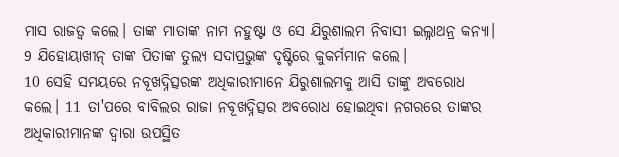ମାସ ରାଜତ୍ୱ କଲେ। ତାଙ୍କ ମାତାଙ୍କ ନାମ ନହୁଷ୍ଟା ଓ ସେ ଯିରୁଶାଲମ ନିବାସୀ ଇଲ୍ନାଥନ୍ର କନ୍ୟା। 9 ଯିହୋୟାଖୀନ୍ ତାଙ୍କ ପିତାଙ୍କ ତୁଲ୍ୟ ସଦାପ୍ରଭୁଙ୍କ ଦୃଷ୍ଟିରେ କୁକର୍ମମାନ କଲେ।
10 ସେହି ସମୟରେ ନବୂଖଦ୍ନିତ୍ସରଙ୍କ ଅଧିକାରୀମାନେ ଯିରୁଶାଲମକୁ ଆସି ତାଙ୍କୁ ଅବରୋଧ କଲେ। 11 ତା'ପରେ ବାବିଲର ରାଜା ନବୂଖଦ୍ନିତ୍ସର ଅବରୋଧ ହୋଇଥିବା ନଗରରେ ତାଙ୍କର ଅଧିକାରୀମାନଙ୍କ ଦ୍ୱାରା ଉପସ୍ଥିତ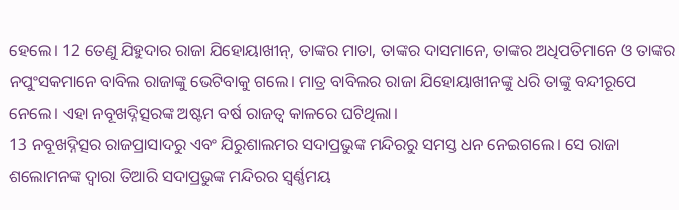ହେଲେ। 12 ତେଣୁ ଯିହୁଦାର ରାଜା ଯିହୋୟାଖୀନ୍, ତାଙ୍କର ମାତା, ତାଙ୍କର ଦାସମାନେ, ତାଙ୍କର ଅଧିପତିମାନେ ଓ ତାଙ୍କର ନପୁଂସକମାନେ ବାବିଲ ରାଜାଙ୍କୁ ଭେଟିବାକୁ ଗଲେ। ମାତ୍ର ବାବିଲର ରାଜା ଯିହୋୟାଖୀନଙ୍କୁ ଧରି ତାଙ୍କୁ ବନ୍ଦୀରୂପେ ନେଲେ। ଏହା ନବୂଖଦ୍ନିତ୍ସରଙ୍କ ଅଷ୍ଟମ ବର୍ଷ ରାଜତ୍ୱ କାଳରେ ଘଟିଥିଲା।
13 ନବୂଖଦ୍ନିତ୍ସର ରାଜପ୍ରାସାଦରୁ ଏବଂ ଯିରୁଶାଲମର ସଦାପ୍ରଭୁଙ୍କ ମନ୍ଦିରରୁ ସମସ୍ତ ଧନ ନେଇଗଲେ। ସେ ରାଜା ଶଲୋମନଙ୍କ ଦ୍ୱାରା ତିଆରି ସଦାପ୍ରଭୁଙ୍କ ମନ୍ଦିରର ସ୍ୱର୍ଣ୍ଣମୟ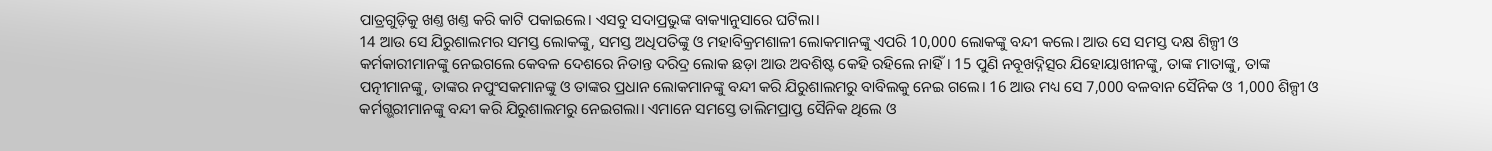ପାତ୍ରଗୁଡ଼ିକୁ ଖଣ୍ତ ଖଣ୍ତ କରି କାଟି ପକାଇଲେ। ଏସବୁ ସଦାପ୍ରଭୁଙ୍କ ବାକ୍ୟାନୁସାରେ ଘଟିଲା।
14 ଆଉ ସେ ଯିରୁଶାଲମର ସମସ୍ତ ଲୋକଙ୍କୁ, ସମସ୍ତ ଅଧିପତିଙ୍କୁ ଓ ମହାବିକ୍ରମଶାଳୀ ଲୋକମାନଙ୍କୁ ଏପରି 10,000 ଲୋକଙ୍କୁ ବନ୍ଦୀ କଲେ। ଆଉ ସେ ସମସ୍ତ ଦକ୍ଷ ଶିଳ୍ପୀ ଓ କର୍ମକାରୀମାନଙ୍କୁ ନେଇଗଲେ କେବଳ ଦେଶରେ ନିତାନ୍ତ ଦରିଦ୍ର ଲୋକ ଛଡ଼ା ଆଉ ଅବଶିଷ୍ଟ କେହି ରହିଲେ ନାହିଁ। 15 ପୁଣି ନବୂଖଦ୍ନିତ୍ସର ଯିହୋୟାଖୀନଙ୍କୁ, ତାଙ୍କ ମାତାଙ୍କୁ, ତାଙ୍କ ପତ୍ନୀମାନଙ୍କୁ, ତାଙ୍କର ନପୁଂସକମାନଙ୍କୁ ଓ ତାଙ୍କର ପ୍ରଧାନ ଲୋକମାନଙ୍କୁ ବନ୍ଦୀ କରି ଯିରୁଶାଲମରୁ ବାବିଲକୁ ନେଇ ଗଲେ। 16 ଆଉ ମଧ୍ୟ ସେ 7,000 ବଳବାନ ସୈନିକ ଓ 1,000 ଶିଳ୍ପୀ ଓ କର୍ମଗ୍ଭରୀମାନଙ୍କୁ ବନ୍ଦୀ କରି ଯିରୁଶାଲମରୁ ନେଇଗଲା। ଏମାନେ ସମସ୍ତେ ତାଲିମପ୍ରାପ୍ତ ସୈନିକ ଥିଲେ ଓ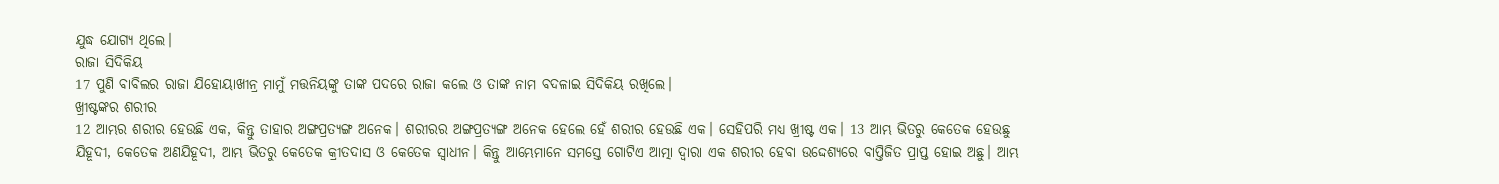ଯୁଦ୍ଧ ଯୋଗ୍ୟ ଥିଲେ।
ରାଜା ସିଦିକିୟ
17 ପୁଣି ବାବିଲର ରାଜା ଯିହୋୟାଖୀନ୍ର ମାମୁଁ ମତ୍ତନିୟଙ୍କୁ ତାଙ୍କ ପଦରେ ରାଜା କଲେ ଓ ତାଙ୍କ ନାମ ବଦଳାଇ ସିଦିକିୟ ରଖିଲେ।
ଖ୍ରୀଷ୍ଟଙ୍କର ଶରୀର
12 ଆମ୍ଭର ଶରୀର ହେଉଛି ଏକ, କିନ୍ତୁ ତାହାର ଅଙ୍ଗପ୍ରତ୍ୟଙ୍ଗ ଅନେକ। ଶରୀରର ଅଙ୍ଗପ୍ରତ୍ୟଙ୍ଗ ଅନେକ ହେଲେ ହେଁ ଶରୀର ହେଉଛି ଏକ। ସେହିପରି ମଧ୍ୟ ଖ୍ରୀଷ୍ଟ ଏକ। 13 ଆମ୍ଭ ଭିତରୁ କେତେକ ହେଉଛୁ ଯିହୂଦୀ, କେତେକ ଅଣଯିହୂଦୀ, ଆମ୍ଭ ଭିତରୁ କେତେକ କ୍ରୀତଦାସ ଓ କେତେକ ସ୍ୱାଧୀନ। କିନ୍ତୁ ଆମ୍ଭେମାନେ ସମସ୍ତେ ଗୋଟିଏ ଆତ୍ମା ଦ୍ୱାରା ଏକ ଶରୀର ହେବା ଉଦ୍ଦେଶ୍ୟରେ ବାପ୍ତିଜିତ ପ୍ରାପ୍ତ ହୋଇ ଅଛୁ। ଆମ୍ଭ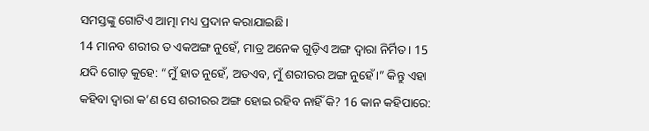ସମସ୍ତଙ୍କୁ ଗୋଟିଏ ଆତ୍ମା ମଧ୍ୟ ପ୍ରଦାନ କରାଯାଇଛି।
14 ମାନବ ଶରୀର ତ ଏକଅଙ୍ଗ ନୁହେଁ, ମାତ୍ର ଅନେକ ଗୁଡ଼ିଏ ଅଙ୍ଗ ଦ୍ୱାରା ନିର୍ମିତ। 15 ଯଦି ଗୋଡ଼ କୁହେ: “ମୁଁ ହାତ ନୁହେଁ, ଅତଏବ, ମୁଁ ଶରୀରର ଅଙ୍ଗ ନୁହେଁ।” କିନ୍ତୁ ଏହା କହିବା ଦ୍ୱାରା କ’ଣ ସେ ଶରୀରର ଅଙ୍ଗ ହୋଇ ରହିବ ନାହିଁ କି? 16 କାନ କହିପାରେ: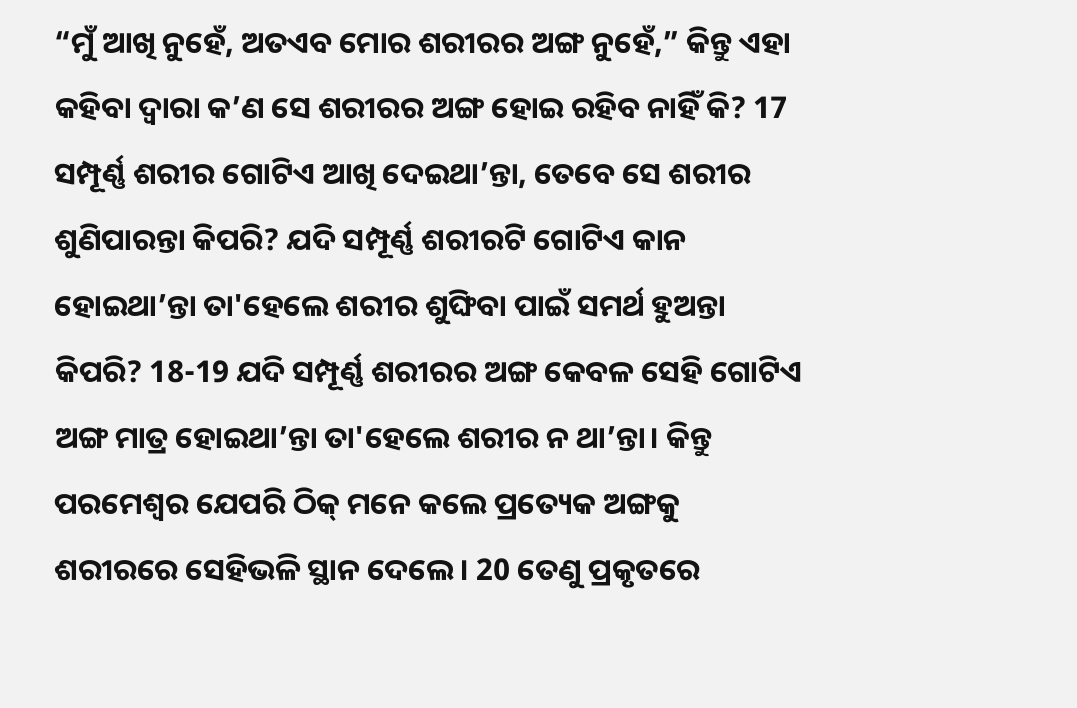“ମୁଁ ଆଖି ନୁହେଁ, ଅତଏବ ମୋର ଶରୀରର ଅଙ୍ଗ ନୁହେଁ,” କିନ୍ତୁ ଏହା କହିବା ଦ୍ୱାରା କ’ଣ ସେ ଶରୀରର ଅଙ୍ଗ ହୋଇ ରହିବ ନାହିଁ କି? 17 ସମ୍ପୂର୍ଣ୍ଣ ଶରୀର ଗୋଟିଏ ଆଖି ଦେଇଥା’ନ୍ତା, ତେବେ ସେ ଶରୀର ଶୁଣିପାରନ୍ତା କିପରି? ଯଦି ସମ୍ପୂର୍ଣ୍ଣ ଶରୀରଟି ଗୋଟିଏ କାନ ହୋଇଥା’ନ୍ତା ତା'ହେଲେ ଶରୀର ଶୁଙ୍ଘିବା ପାଇଁ ସମର୍ଥ ହୁଅନ୍ତା କିପରି? 18-19 ଯଦି ସମ୍ପୂର୍ଣ୍ଣ ଶରୀରର ଅଙ୍ଗ କେବଳ ସେହି ଗୋଟିଏ ଅଙ୍ଗ ମାତ୍ର ହୋଇଥା’ନ୍ତା ତା'ହେଲେ ଶରୀର ନ ଥା’ନ୍ତା। କିନ୍ତୁ ପରମେଶ୍ୱର ଯେପରି ଠିକ୍ ମନେ କଲେ ପ୍ରତ୍ୟେକ ଅଙ୍ଗକୁ ଶରୀରରେ ସେହିଭଳି ସ୍ଥାନ ଦେଲେ। 20 ତେଣୁ ପ୍ରକୃତରେ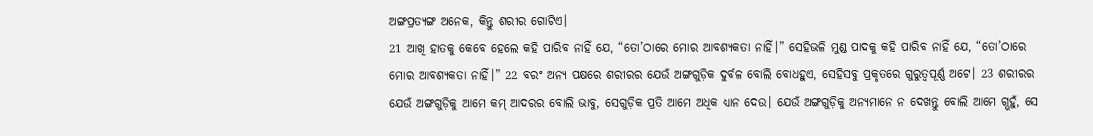ଅଙ୍ଗପ୍ରତ୍ୟଙ୍ଗ ଅନେକ, କିନ୍ତୁ ଶରୀର ଗୋଟିଏ।
21 ଆଖି ହାତକୁ କେବେ ହେଲେ କହି ପାରିବ ନାହିଁ ଯେ, “ତୋ’ଠାରେ ମୋର ଆବଶ୍ୟକତା ନାହିଁ।” ସେହିଭଳି ମୁଣ୍ଡ ପାଦକୁ କହି ପାରିବ ନାହିଁ ଯେ, “ତୋ’ଠାରେ ମୋର ଆବଶ୍ୟକତା ନାହିଁ।” 22 ବରଂ ଅନ୍ୟ ପକ୍ଷରେ ଶରୀରର ଯେଉଁ ଅଙ୍ଗଗୁଡ଼ିକ ଦୁର୍ବଳ ବୋଲି ବୋଧହୁଏ, ସେହିସବୁ ପ୍ରକୃତରେ ଗୁରୁତ୍ୱପୂର୍ଣ୍ଣ ଅଟେ। 23 ଶରୀରର ଯେଉଁ ଅଙ୍ଗଗୁଡ଼ିକୁ ଆମେ କମ୍ ଆଦରର ବୋଲି ଭାବୁ, ସେଗୁଡ଼ିକ ପ୍ରତି ଆମେ ଅଧିକ ଧ୍ୟାନ ଦେଉ। ଯେଉଁ ଅଙ୍ଗଗୁଡ଼ିକୁ ଅନ୍ୟମାନେ ନ ଦେଖନ୍ତୁ ବୋଲି ଆମେ ଗ୍ଭହୁଁ, ସେ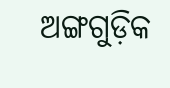ଅଙ୍ଗଗୁଡ଼ିକ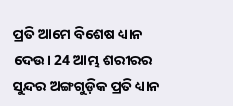ପ୍ରତି ଆମେ ବିଶେଷ ଧ୍ୟାନ ଦେଉ। 24 ଆମ୍ଭ ଶରୀରର ସୁନ୍ଦର ଅଙ୍ଗଗୁଡ଼ିକ ପ୍ରତି ଧ୍ୟାନ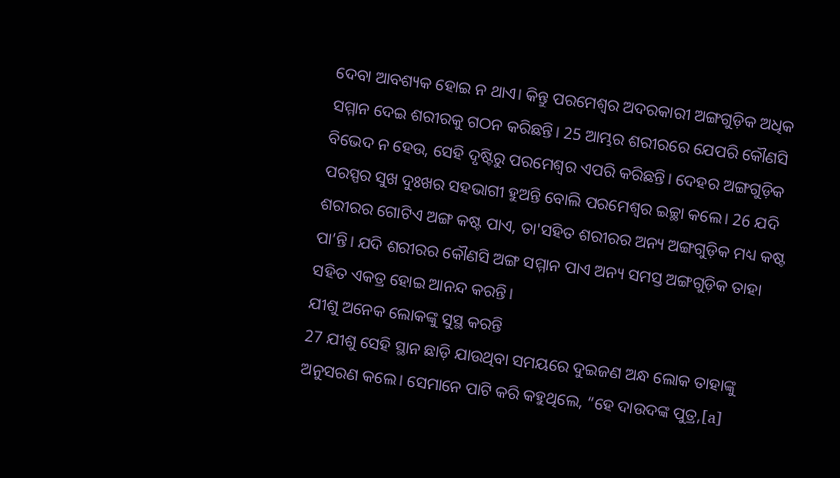ଦେବା ଆବଶ୍ୟକ ହୋଇ ନ ଥାଏ। କିନ୍ତୁ ପରମେଶ୍ୱର ଅଦରକାରୀ ଅଙ୍ଗଗୁଡ଼ିକ ଅଧିକ ସମ୍ମାନ ଦେଇ ଶରୀରକୁ ଗଠନ କରିଛନ୍ତି। 25 ଆମ୍ଭର ଶରୀରରେ ଯେପରି କୌଣସି ବିଭେଦ ନ ହେଉ, ସେହି ଦୃଷ୍ଟିରୁ ପରମେଶ୍ୱର ଏପରି କରିଛନ୍ତି। ଦେହର ଅଙ୍ଗଗୁଡ଼ିକ ପରସ୍ପର ସୁଖ ଦୁଃଖର ସହଭାଗୀ ହୁଅନ୍ତି ବୋଲି ପରମେଶ୍ୱର ଇଚ୍ଛା କଲେ। 26 ଯଦି ଶରୀରର ଗୋଟିଏ ଅଙ୍ଗ କଷ୍ଟ ପାଏ, ତା'ସହିତ ଶରୀରର ଅନ୍ୟ ଅଙ୍ଗଗୁଡ଼ିକ ମଧ୍ୟ କଷ୍ଟ ପା’ନ୍ତି। ଯଦି ଶରୀରର କୌଣସି ଅଙ୍ଗ ସମ୍ମାନ ପାଏ ଅନ୍ୟ ସମସ୍ତ ଅଙ୍ଗଗୁଡ଼ିକ ତାହା ସହିତ ଏକତ୍ର ହୋଇ ଆନନ୍ଦ କରନ୍ତି।
ଯୀଶୁ ଅନେକ ଲୋକଙ୍କୁ ସୁସ୍ଥ କରନ୍ତି
27 ଯୀଶୁ ସେହି ସ୍ଥାନ ଛାଡ଼ି ଯାଉଥିବା ସମୟରେ ଦୁଇଜଣ ଅନ୍ଧ ଲୋକ ତାହାଙ୍କୁ ଅନୁସରଣ କଲେ। ସେମାନେ ପାଟି କରି କହୁଥିଲେ, “ହେ ଦାଉଦଙ୍କ ପୁତ୍ର,[a]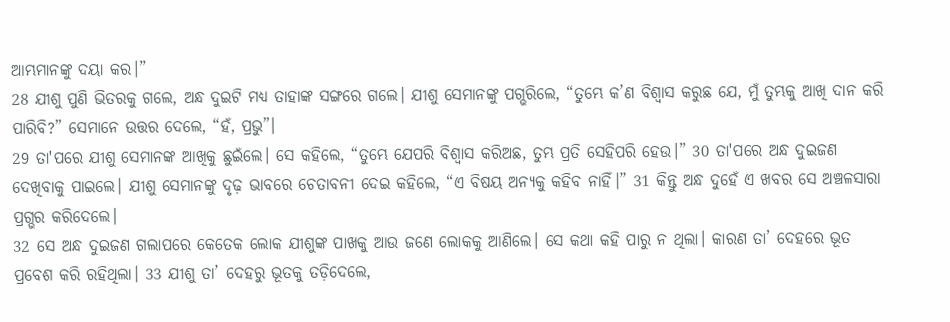ଆମ୍ଭମାନଙ୍କୁ ଦୟା କର।”
28 ଯୀଶୁ ପୁଣି ଭିତରକୁ ଗଲେ, ଅନ୍ଧ ଦୁଇଟି ମଧ୍ୟ ତାହାଙ୍କ ସଙ୍ଗରେ ଗଲେ। ଯୀଶୁ ସେମାନଙ୍କୁ ପଗ୍ଭରିଲେ, “ତୁମ୍ଭେ କ’ଣ ବିଶ୍ୱାସ କରୁଛ ଯେ, ମୁଁ ତୁମ୍ଭକୁ ଆଖି ଦାନ କରି ପାରିବି?” ସେମାନେ ଉତ୍ତର ଦେଲେ, “ହଁ, ପ୍ରଭୁ”।
29 ତା'ପରେ ଯୀଶୁ ସେମାନଙ୍କ ଆଖିକୁ ଛୁଇଁଲେ। ସେ କହିଲେ, “ତୁମ୍ଭେ ଯେପରି ବିଶ୍ୱାସ କରିଅଛ, ତୁମ୍ଭ ପ୍ରତି ସେହିପରି ହେଉ।” 30 ତା'ପରେ ଅନ୍ଧ ଦୁଇଜଣ ଦେଖିବାକୁ ପାଇଲେ। ଯୀଶୁ ସେମାନଙ୍କୁ ଦୃଢ଼ ଭାବରେ ଚେତାବନୀ ଦେଇ କହିଲେ, “ଏ ବିଷୟ ଅନ୍ୟକୁ କହିବ ନାହିଁ।” 31 କିନ୍ତୁ ଅନ୍ଧ ଦୁହେଁ ଏ ଖବର ସେ ଅଞ୍ଚଳସାରା ପ୍ରଗ୍ଭର କରିଦେଲେ।
32 ସେ ଅନ୍ଧ ଦୁଇଜଣ ଗଲାପରେ କେତେକ ଲୋକ ଯୀଶୁଙ୍କ ପାଖକୁ ଆଉ ଜଣେ ଲୋକକୁ ଆଣିଲେ। ସେ କଥା କହି ପାରୁ ନ ଥିଲା। କାରଣ ତା’ ଦେହରେ ଭୂତ ପ୍ରବେଶ କରି ରହିଥିଲା। 33 ଯୀଶୁ ତା’ ଦେହରୁ ଭୂତକୁ ତଡ଼ିଦେଲେ,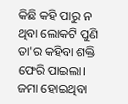କିଛି କହି ପାରୁ ନ ଥିବା ଲୋକଟି ପୁଣି ତା'ର କହିବା ଶକ୍ତି ଫେରି ପାଇଲା। ଜମା ହୋଇଥିବା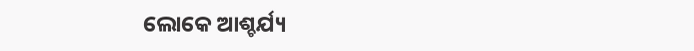ଲୋକେ ଆଶ୍ଚର୍ଯ୍ୟ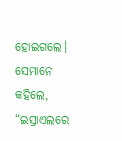ହୋଇଗଲେ। ସେମାନେ କହିଲେ, “ଇସ୍ରାଏଲରେ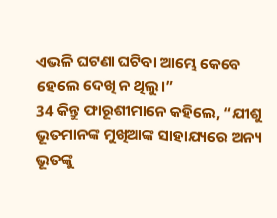ଏଭଳି ଘଟଣା ଘଟିବା ଆମ୍ଭେ କେବେ ହେଲେ ଦେଖି ନ ଥିଲୁ।”
34 କିନ୍ତୁ ଫାରୂଶୀମାନେ କହିଲେ, “ଯୀଶୁ ଭୂତମାନଙ୍କ ମୁଖିଆଙ୍କ ସାହାଯ୍ୟରେ ଅନ୍ୟ ଭୂତଙ୍କୁ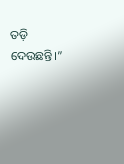ତଡ଼ି ଦେଉଛନ୍ତି।”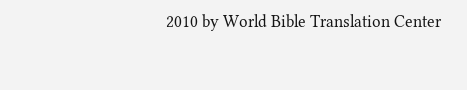2010 by World Bible Translation Center